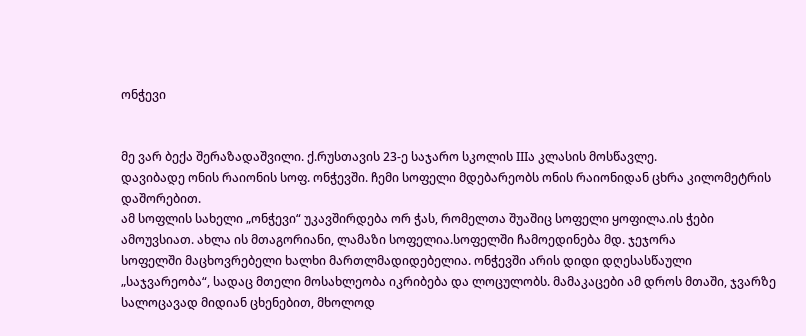ონჭევი


მე ვარ ბექა შერაზადაშვილი. ქ.რუსთავის 23-ე საჯარო სკოლის IIIა კლასის მოსწავლე.
დავიბადე ონის რაიონის სოფ. ონჭევში. ჩემი სოფელი მდებარეობს ონის რაიონიდან ცხრა კილომეტრის დაშორებით.
ამ სოფლის სახელი „ონჭევი“ უკავშირდება ორ ჭას, რომელთა შუაშიც სოფელი ყოფილა.ის ჭები ამოუვსიათ. ახლა ის მთაგორიანი, ლამაზი სოფელია.სოფელში ჩამოედინება მდ. ჯეჯორა
სოფელში მაცხოვრებელი ხალხი მართლმადიდებელია. ონჭევში არის დიდი დღესასწაული „საჯვარეობა“, სადაც მთელი მოსახლეობა იკრიბება და ლოცულობს. მამაკაცები ამ დროს მთაში, ჯვარზე სალოცავად მიდიან ცხენებით, მხოლოდ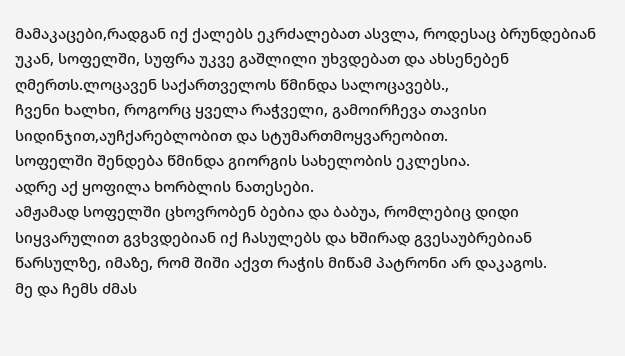მამაკაცები,რადგან იქ ქალებს ეკრძალებათ ასვლა, როდესაც ბრუნდებიან უკან, სოფელში, სუფრა უკვე გაშლილი უხვდებათ და ახსენებენ ღმერთს.ლოცავენ საქართველოს წმინდა სალოცავებს.,
ჩვენი ხალხი, როგორც ყველა რაჭველი, გამოირჩევა თავისი სიდინჯით,აუჩქარებლობით და სტუმართმოყვარეობით.
სოფელში შენდება წმინდა გიორგის სახელობის ეკლესია.
ადრე აქ ყოფილა ხორბლის ნათესები.
ამჟამად სოფელში ცხოვრობენ ბებია და ბაბუა, რომლებიც დიდი სიყვარულით გვხვდებიან იქ ჩასულებს და ხშირად გვესაუბრებიან წარსულზე, იმაზე, რომ შიში აქვთ რაჭის მიწამ პატრონი არ დაკაგოს.
მე და ჩემს ძმას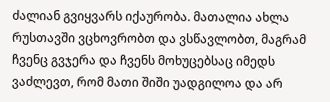ძალიან გვიყვარს იქაურობა. მათალია ახლა რუსთავში ვცხოვრობთ და ვსწავლობთ, მაგრამ ჩვენც გვჯერა და ჩვენს მოხუცებსაც იმედს ვაძლევთ, რომ მათი შიში უადგილოა და არ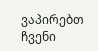ვაპირებთ ჩვენი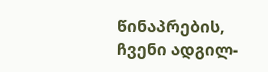წინაპრების, ჩვენი ადგილ-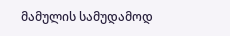მამულის სამუდამოდ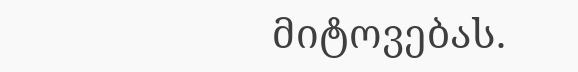მიტოვებას.